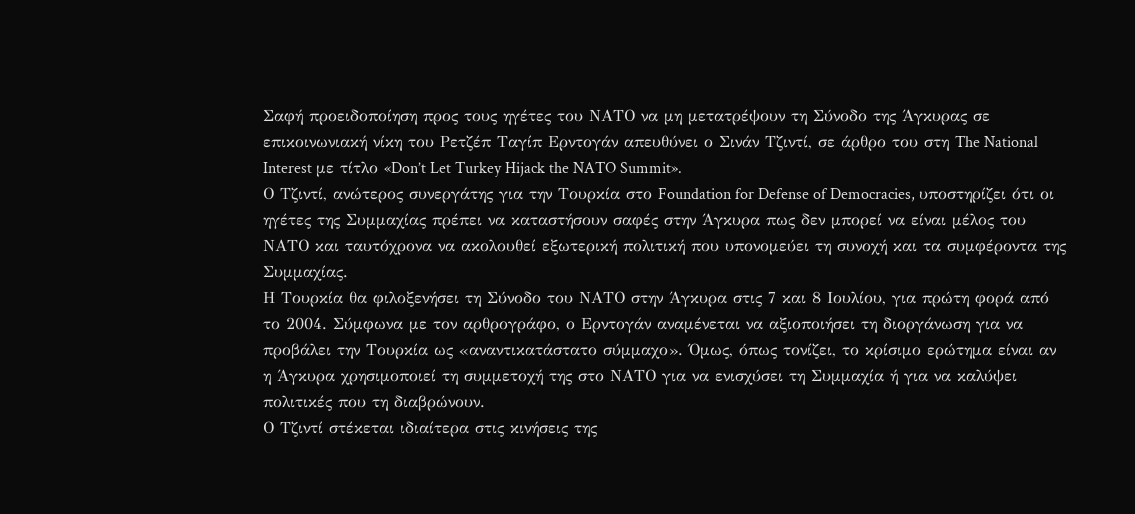Σαφή προειδοποίηση προς τους ηγέτες του ΝΑΤΟ να μη μετατρέψουν τη Σύνοδο της Άγκυρας σε επικοινωνιακή νίκη του Ρετζέπ Ταγίπ Ερντογάν απευθύνει ο Σινάν Τζιντί, σε άρθρο του στη The National Interest με τίτλο «Don’t Let Turkey Hijack the NATO Summit».
Ο Τζιντί, ανώτερος συνεργάτης για την Τουρκία στο Foundation for Defense of Democracies, υποστηρίζει ότι οι ηγέτες της Συμμαχίας πρέπει να καταστήσουν σαφές στην Άγκυρα πως δεν μπορεί να είναι μέλος του ΝΑΤΟ και ταυτόχρονα να ακολουθεί εξωτερική πολιτική που υπονομεύει τη συνοχή και τα συμφέροντα της Συμμαχίας.
Η Τουρκία θα φιλοξενήσει τη Σύνοδο του ΝΑΤΟ στην Άγκυρα στις 7 και 8 Ιουλίου, για πρώτη φορά από το 2004. Σύμφωνα με τον αρθρογράφο, ο Ερντογάν αναμένεται να αξιοποιήσει τη διοργάνωση για να προβάλει την Τουρκία ως «αναντικατάστατο σύμμαχο». Όμως, όπως τονίζει, το κρίσιμο ερώτημα είναι αν η Άγκυρα χρησιμοποιεί τη συμμετοχή της στο ΝΑΤΟ για να ενισχύσει τη Συμμαχία ή για να καλύψει πολιτικές που τη διαβρώνουν.
Ο Τζιντί στέκεται ιδιαίτερα στις κινήσεις της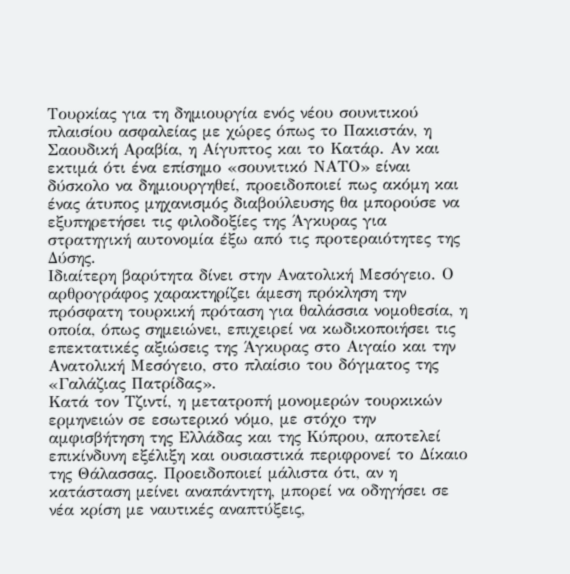Τουρκίας για τη δημιουργία ενός νέου σουνιτικού πλαισίου ασφαλείας με χώρες όπως το Πακιστάν, η Σαουδική Αραβία, η Αίγυπτος και το Κατάρ. Αν και εκτιμά ότι ένα επίσημο «σουνιτικό ΝΑΤΟ» είναι δύσκολο να δημιουργηθεί, προειδοποιεί πως ακόμη και ένας άτυπος μηχανισμός διαβούλευσης θα μπορούσε να εξυπηρετήσει τις φιλοδοξίες της Άγκυρας για στρατηγική αυτονομία έξω από τις προτεραιότητες της Δύσης.
Ιδιαίτερη βαρύτητα δίνει στην Ανατολική Μεσόγειο. Ο αρθρογράφος χαρακτηρίζει άμεση πρόκληση την πρόσφατη τουρκική πρόταση για θαλάσσια νομοθεσία, η οποία, όπως σημειώνει, επιχειρεί να κωδικοποιήσει τις επεκτατικές αξιώσεις της Άγκυρας στο Αιγαίο και την Ανατολική Μεσόγειο, στο πλαίσιο του δόγματος της «Γαλάζιας Πατρίδας».
Κατά τον Τζιντί, η μετατροπή μονομερών τουρκικών ερμηνειών σε εσωτερικό νόμο, με στόχο την αμφισβήτηση της Ελλάδας και της Κύπρου, αποτελεί επικίνδυνη εξέλιξη και ουσιαστικά περιφρονεί το Δίκαιο της Θάλασσας. Προειδοποιεί μάλιστα ότι, αν η κατάσταση μείνει αναπάντητη, μπορεί να οδηγήσει σε νέα κρίση με ναυτικές αναπτύξεις,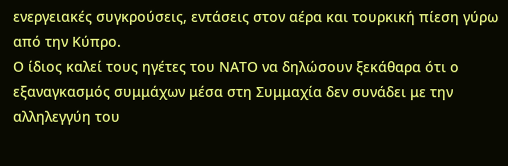ενεργειακές συγκρούσεις, εντάσεις στον αέρα και τουρκική πίεση γύρω από την Κύπρο.
Ο ίδιος καλεί τους ηγέτες του ΝΑΤΟ να δηλώσουν ξεκάθαρα ότι ο εξαναγκασμός συμμάχων μέσα στη Συμμαχία δεν συνάδει με την αλληλεγγύη του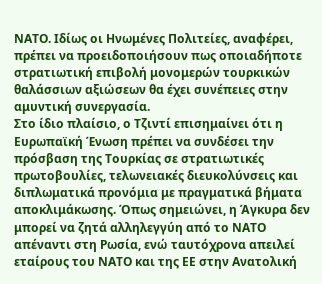ΝΑΤΟ. Ιδίως οι Ηνωμένες Πολιτείες, αναφέρει, πρέπει να προειδοποιήσουν πως οποιαδήποτε στρατιωτική επιβολή μονομερών τουρκικών θαλάσσιων αξιώσεων θα έχει συνέπειες στην αμυντική συνεργασία.
Στο ίδιο πλαίσιο, ο Τζιντί επισημαίνει ότι η Ευρωπαϊκή Ένωση πρέπει να συνδέσει την πρόσβαση της Τουρκίας σε στρατιωτικές πρωτοβουλίες, τελωνειακές διευκολύνσεις και διπλωματικά προνόμια με πραγματικά βήματα αποκλιμάκωσης. Όπως σημειώνει, η Άγκυρα δεν μπορεί να ζητά αλληλεγγύη από το ΝΑΤΟ απέναντι στη Ρωσία, ενώ ταυτόχρονα απειλεί εταίρους του ΝΑΤΟ και της ΕΕ στην Ανατολική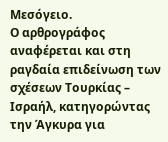Μεσόγειο.
Ο αρθρογράφος αναφέρεται και στη ραγδαία επιδείνωση των σχέσεων Τουρκίας – Ισραήλ, κατηγορώντας την Άγκυρα για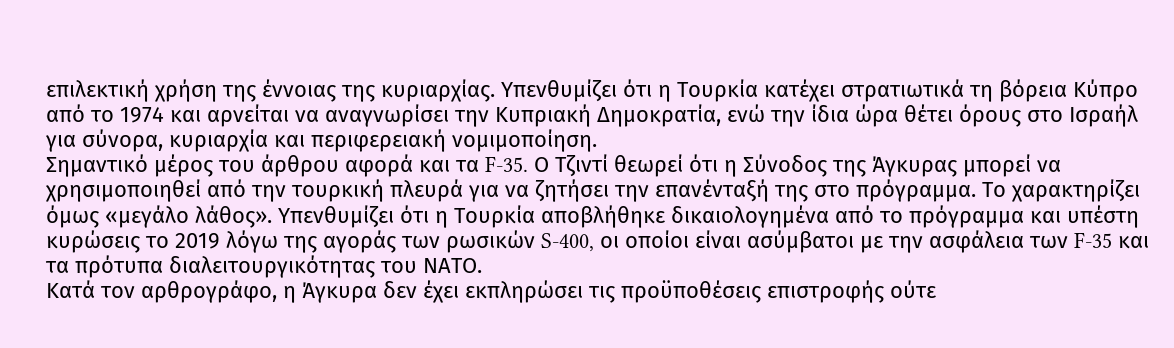επιλεκτική χρήση της έννοιας της κυριαρχίας. Υπενθυμίζει ότι η Τουρκία κατέχει στρατιωτικά τη βόρεια Κύπρο από το 1974 και αρνείται να αναγνωρίσει την Κυπριακή Δημοκρατία, ενώ την ίδια ώρα θέτει όρους στο Ισραήλ για σύνορα, κυριαρχία και περιφερειακή νομιμοποίηση.
Σημαντικό μέρος του άρθρου αφορά και τα F-35. Ο Τζιντί θεωρεί ότι η Σύνοδος της Άγκυρας μπορεί να χρησιμοποιηθεί από την τουρκική πλευρά για να ζητήσει την επανένταξή της στο πρόγραμμα. Το χαρακτηρίζει όμως «μεγάλο λάθος». Υπενθυμίζει ότι η Τουρκία αποβλήθηκε δικαιολογημένα από το πρόγραμμα και υπέστη κυρώσεις το 2019 λόγω της αγοράς των ρωσικών S-400, οι οποίοι είναι ασύμβατοι με την ασφάλεια των F-35 και τα πρότυπα διαλειτουργικότητας του ΝΑΤΟ.
Κατά τον αρθρογράφο, η Άγκυρα δεν έχει εκπληρώσει τις προϋποθέσεις επιστροφής ούτε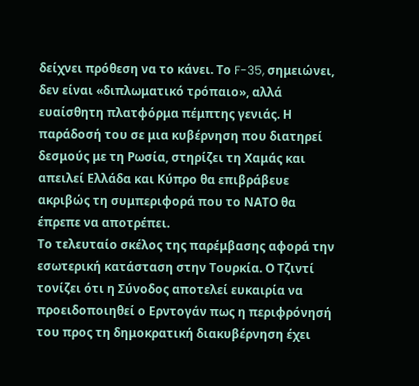δείχνει πρόθεση να το κάνει. Το F-35, σημειώνει, δεν είναι «διπλωματικό τρόπαιο», αλλά ευαίσθητη πλατφόρμα πέμπτης γενιάς. Η παράδοσή του σε μια κυβέρνηση που διατηρεί δεσμούς με τη Ρωσία, στηρίζει τη Χαμάς και απειλεί Ελλάδα και Κύπρο θα επιβράβευε ακριβώς τη συμπεριφορά που το ΝΑΤΟ θα έπρεπε να αποτρέπει.
Το τελευταίο σκέλος της παρέμβασης αφορά την εσωτερική κατάσταση στην Τουρκία. Ο Τζιντί τονίζει ότι η Σύνοδος αποτελεί ευκαιρία να προειδοποιηθεί ο Ερντογάν πως η περιφρόνησή του προς τη δημοκρατική διακυβέρνηση έχει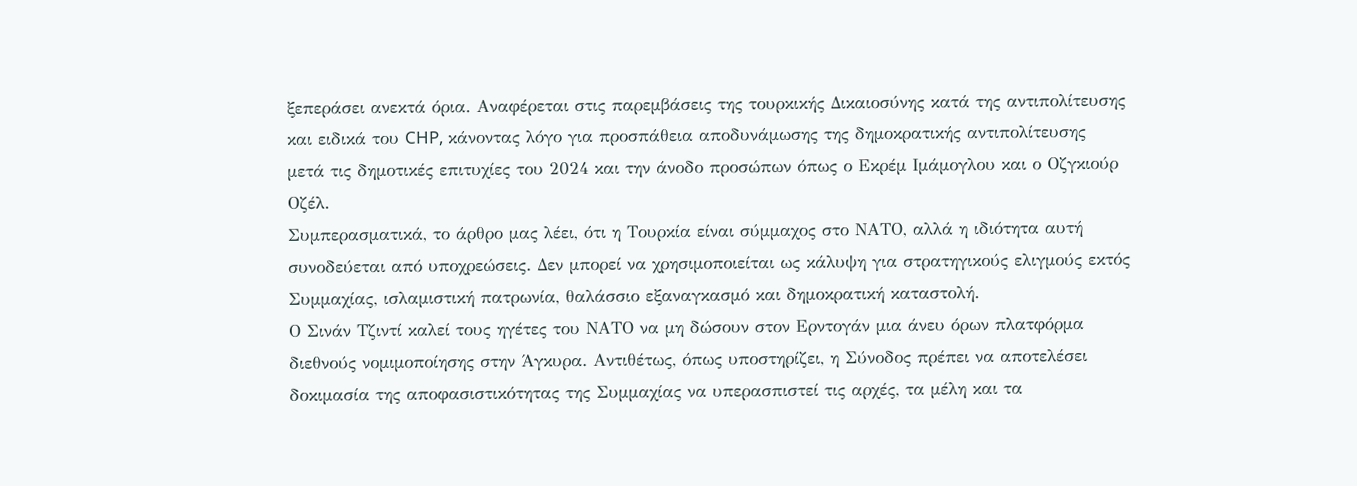ξεπεράσει ανεκτά όρια. Αναφέρεται στις παρεμβάσεις της τουρκικής Δικαιοσύνης κατά της αντιπολίτευσης και ειδικά του CHP, κάνοντας λόγο για προσπάθεια αποδυνάμωσης της δημοκρατικής αντιπολίτευσης μετά τις δημοτικές επιτυχίες του 2024 και την άνοδο προσώπων όπως ο Εκρέμ Ιμάμογλου και ο Οζγκιούρ Οζέλ.
Συμπερασματικά, το άρθρο μας λέει, ότι η Τουρκία είναι σύμμαχος στο ΝΑΤΟ, αλλά η ιδιότητα αυτή συνοδεύεται από υποχρεώσεις. Δεν μπορεί να χρησιμοποιείται ως κάλυψη για στρατηγικούς ελιγμούς εκτός Συμμαχίας, ισλαμιστική πατρωνία, θαλάσσιο εξαναγκασμό και δημοκρατική καταστολή.
Ο Σινάν Τζιντί καλεί τους ηγέτες του ΝΑΤΟ να μη δώσουν στον Ερντογάν μια άνευ όρων πλατφόρμα διεθνούς νομιμοποίησης στην Άγκυρα. Αντιθέτως, όπως υποστηρίζει, η Σύνοδος πρέπει να αποτελέσει δοκιμασία της αποφασιστικότητας της Συμμαχίας να υπερασπιστεί τις αρχές, τα μέλη και τα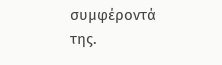συμφέροντά της.